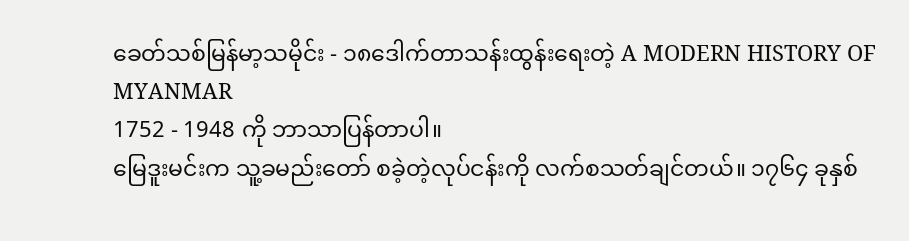ခေတ်သစ်မြန်မာ့သမိုင်း - ၁၈ဒေါက်တာသန်းထွန်းရေးတဲ့ A MODERN HISTORY OF MYANMAR
1752 - 1948 ကို ဘာသာပြန်တာပါ။
မြေဒူးမင်းက သူ့ခမည်းတော် စခဲ့တဲ့လုပ်ငန်းကို လက်စသတ်ချင်တယ်။ ၁၇၆၄ ခုနှစ်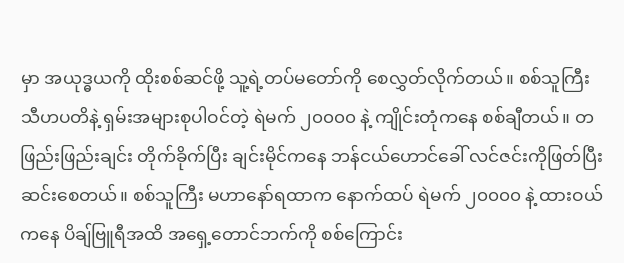မှာ အယုဒ္ဓယကို ထိုးစစ်ဆင်ဖို့ သူ့ရဲ့တပ်မတော်ကို စေလွှတ်လိုက်တယ်။ စစ်သူကြီး သီဟပတိနဲ့ ရှမ်းအများစုပါဝင်တဲ့ ရဲမက် ၂၀၀၀၀ နဲ့ ကျိုင်းတုံကနေ စစ်ချီတယ်။ တဖြည်းဖြည်းချင်း တိုက်ခိုက်ပြီး ချင်းမိုင်ကနေ ဘန်ငယ်ဟောင်ခေါ် လင်ဇင်းကိုဖြတ်ပြီး ဆင်းစေတယ်။ စစ်သူကြီး မဟာနော်ရထာက နောက်ထပ် ရဲမက် ၂၀၀၀၀ နဲ့ ထားဝယ်ကနေ ပိချ်ဗြူရီအထိ အရှေ့တောင်ဘက်ကို စစ်ကြောင်း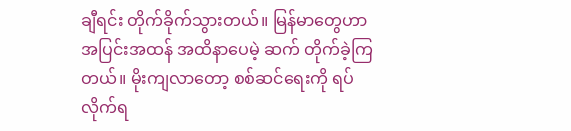ချီရင်း တိုက်ခိုက်သွားတယ်။ မြန်မာတွေဟာ အပြင်းအထန် အထိနာပေမဲ့ ဆက် တိုက်ခဲ့ကြတယ်။ မိုးကျလာတော့ စစ်ဆင်ရေးကို ရပ်လိုက်ရ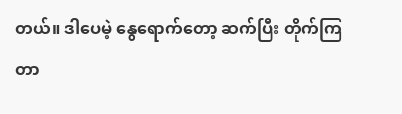တယ်။ ဒါပေမဲ့ နွေရောက်တော့ ဆက်ပြီး တိုက်ကြတာ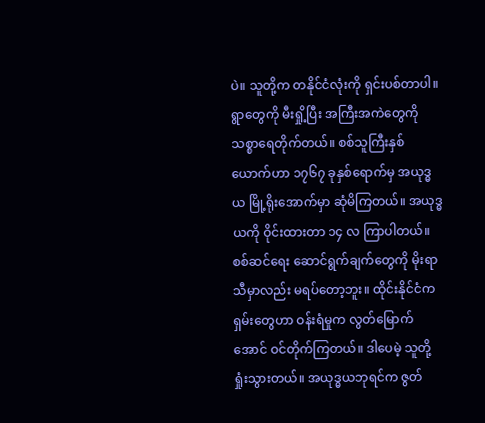ပဲ။ သူတို့က တနိုင်ငံလုံးကို ရှင်းပစ်တာပါ။ ရွာတွေကို မီးရှို့ပြီး အကြီးအကဲတွေကို သစ္စာရေတိုက်တယ်။ စစ်သူကြီးနှစ်ယောက်ဟာ ၁၇၆၇ ခုနှစ်ရောက်မှ အယုဒ္ဓယ မြို့ရိုးအောက်မှာ ဆုံမိကြတယ်။ အယုဒ္ဓယကို ဝိုင်းထားတာ ၁၄ လ ကြာပါတယ်။ စစ်ဆင်ရေး ဆောင်ရွက်ချက်တွေကို မိုးရာသီမှာလည်း မရပ်တော့ဘူး။ ထိုင်းနိုင်ငံက ရှမ်းတွေဟာ ဝန်းရံမှုက လွတ်မြောက်အောင် ဝင်တိုက်ကြတယ်။ ဒါပေမဲ့ သူတို့ရှုံးသွားတယ်။ အယုဒ္ဓယဘုရင်က ဇွတ်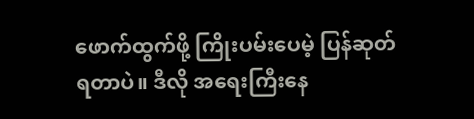ဖောက်ထွက်ဖို့ ကြိုးပမ်းပေမဲ့ ပြန်ဆုတ်ရတာပဲ။ ဒီလို အရေးကြီးနေ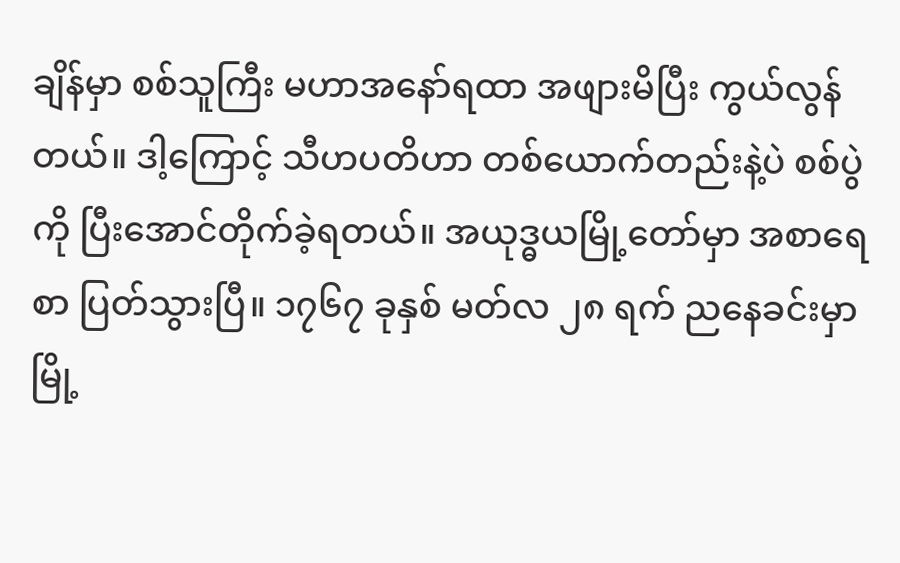ချိန်မှာ စစ်သူကြီး မဟာအနော်ရထာ အဖျားမိပြီး ကွယ်လွန်တယ်။ ဒါ့ကြောင့် သီဟပတိဟာ တစ်ယောက်တည်းနဲ့ပဲ စစ်ပွဲကို ပြီးအောင်တိုက်ခဲ့ရတယ်။ အယုဒ္ဓယမြို့တော်မှာ အစာရေစာ ပြတ်သွားပြီ။ ၁၇၆၇ ခုနှစ် မတ်လ ၂၈ ရက် ညနေခင်းမှာ မြို့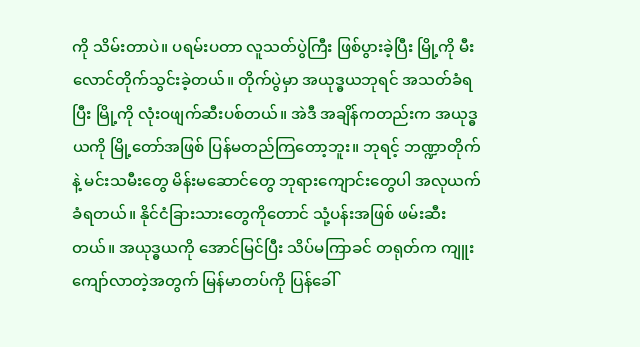ကို သိမ်းတာပဲ။ ပရမ်းပတာ လူသတ်ပွဲကြီး ဖြစ်ပွားခဲ့ပြီး မြို့ကို မီးလောင်တိုက်သွင်းခဲ့တယ်။ တိုက်ပွဲမှာ အယုဒ္ဓယဘုရင် အသတ်ခံရပြီး မြို့ကို လုံးဝဖျက်ဆီးပစ်တယ်။ အဲဒီ အချိန်ကတည်းက အယုဒ္ဓယကို မြို့တော်အဖြစ် ပြန်မတည်ကြတော့ဘူး။ ဘုရင့် ဘဏ္ဍာတိုက်နဲ့ မင်းသမီးတွေ မိန်းမဆောင်တွေ ဘုရားကျောင်းတွေပါ အလုယက်ခံရတယ်။ နိုင်ငံခြားသားတွေကိုတောင် သုံ့ပန်းအဖြစ် ဖမ်းဆီးတယ်။ အယုဒ္ဓယကို အောင်မြင်ပြီး သိပ်မကြာခင် တရုတ်က ကျူးကျော်လာတဲ့အတွက် မြန်မာတပ်ကို ပြန်ခေါ်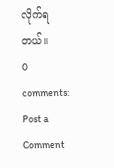လိုက်ရတယ်။
0 comments:
Post a Comment